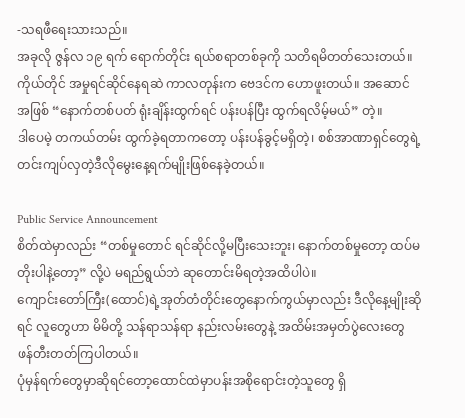-သရဖီရေးသားသည်။
အခုလို ဇွန်လ ၁၉ ရက် ရောက်တိုင်း ရယ်စရာတစ်ခုကို သတိရမိတတ်သေးတယ်။
ကိုယ်တိုင် အမှုရင်ဆိုင်နေရဆဲ ကာလတုန်းက ဗေဒင်က ဟောဖူးတယ်။ အဆောင်အဖြစ် “နောက်တစ်ပတ် ရုံးချိန်းထွက်ရင် ပန်းပန်ပြီး ထွက်ရလိမ့်မယ်” တဲ့။
ဒါပေမဲ့ တကယ်တမ်း ထွက်ခဲ့ရတာကတော့ ပန်းပန်ခွင့်မရှိတဲ့၊ စစ်အာဏာရှင်တွေရဲ့တင်းကျပ်လှတဲ့ဒီလိုမွေးနေ့ရက်မျိုးဖြစ်နေခဲ့တယ်။

Public Service Announcement
စိတ်ထဲမှာလည်း “တစ်မှုတောင် ရင်ဆိုင်လို့မပြီးသေးဘူး၊ နောက်တစ်မှုတော့ ထပ်မတိုးပါနဲ့တော့” လို့ပဲ မရည်ရွယ်ဘဲ ဆုတောင်းမိရတဲ့အထိပါပဲ။
ကျောင်းတော်ကြီး(ထောင်)ရဲ့အုတ်တံတိုင်းတွေနောက်ကွယ်မှာလည်း ဒီလိုနေ့မျိုးဆိုရင် လူတွေဟာ မိမိတို့ သန်ရာသန်ရာ နည်းလမ်းတွေနဲ့ အထိမ်းအမှတ်ပွဲလေးတွေ ဖန်တီးတတ်ကြပါတယ်။
ပုံမှန်ရက်တွေမှာဆိုရင်တော့ထောင်ထဲမှာပန်းအစိုရောင်းတဲ့သူတွေ ရှိ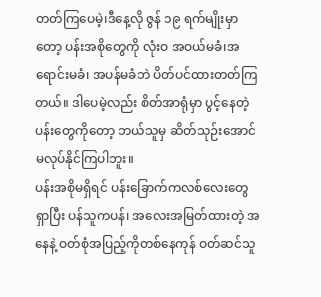တတ်ကြပေမဲ့၊ဒီနေ့လို ဇွန် ၁၉ ရက်မျိုးမှာတော့ ပန်းအစိုတွေကို လုံးဝ အဝယ်မခံ၊အရောင်းမခံ၊ အပန်မခံဘဲ ပိတ်ပင်ထားတတ်ကြတယ်။ ဒါပေမဲ့လည်း စိတ်အာရုံမှာ ပွင့်နေတဲ့ပန်းတွေကိုတော့ ဘယ်သူမှ ဆိတ်သုဉ်းအောင် မလုပ်နိုင်ကြပါဘူး။
ပန်းအစိုမရှိရင် ပန်းခြောက်ကလစ်လေးတွေ ရှာပြီး ပန်သူကပန်၊ အလေးအမြတ်ထားတဲ့ အနေနဲ့ ဝတ်စုံအပြည့်ကိုတစ်နေကုန် ဝတ်ဆင်သူ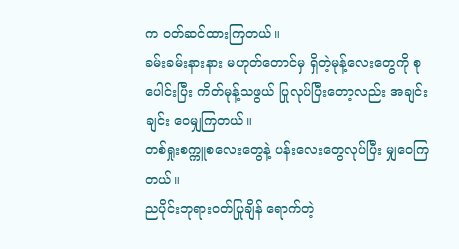က ဝတ်ဆင်ထားကြတယ်။
ခမ်းခမ်းနားနား မဟုတ်တောင်မှ ရှိတဲ့မုန့်လေးတွေကို စုပေါင်းပြီး ကိတ်မုန့်သဖွယ် ပြုလုပ်ပြီးတော့လည်း အချင်းချင်း ဝေမျှကြတယ်။
တစ်ရှုးစက္ကူစလေးတွေနဲ့ ပန်းလေးတွေလုပ်ပြီး မျှဝေကြတယ်။
ညပိုင်းဘုရားဝတ်ပြုချိန် ရောက်တဲ့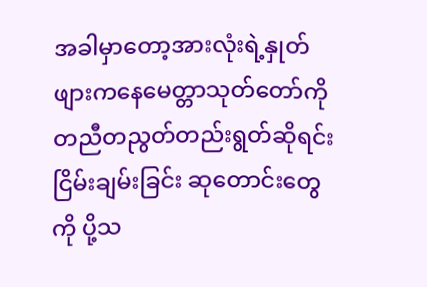အခါမှာတော့အားလုံးရဲ့နှုတ်ဖျားကနေမေတ္တာသုတ်တော်ကိုတညီတညွတ်တည်းရွတ်ဆိုရင်း ငြိမ်းချမ်းခြင်း ဆုတောင်းတွေကို ပို့သ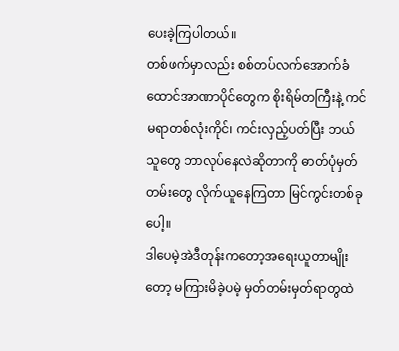ပေးခဲ့ကြပါတယ်။
တစ်ဖက်မှာလည်း စစ်တပ်လက်အောက်ခံထောင်အာဏာပိုင်တွေက စိုးရိမ်တကြီးနဲ့ ကင်မရာတစ်လုံးကိုင်၊ ကင်းလှည့်ပတ်ပြီး ဘယ်သူတွေ ဘာလုပ်နေလဲဆိုတာကို ဓာတ်ပုံမှတ်တမ်းတွေ လိုက်ယူနေကြတာ မြင်ကွင်းတစ်ခုပေါ့။
ဒါပေမဲ့အဲဒီတုန်းကတော့အရေးယူတာမျိုးတော့ မကြားမိခဲ့ပမဲ့ မှတ်တမ်းမှတ်ရာတွထဲ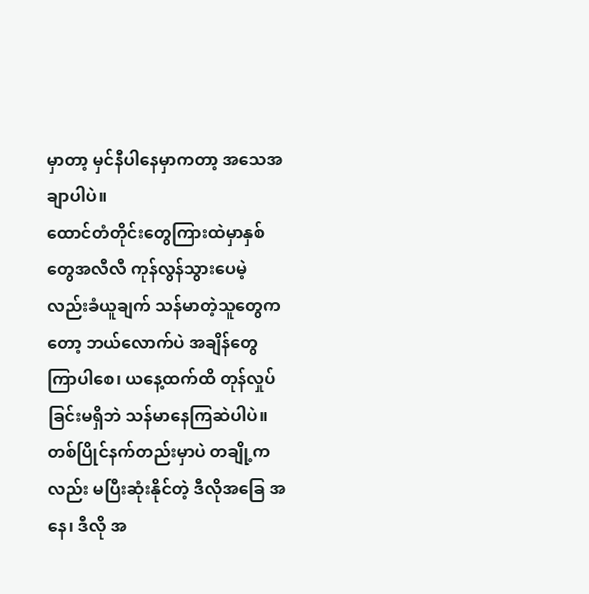မှာတာ့ မှင်နီပါနေမှာကတာ့ အသေအချာပါပဲ။
ထောင်တံတိုင်းတွေကြားထဲမှာနှစ်တွေအလီလီ ကုန်လွန်သွားပေမဲ့လည်းခံယူချက် သန်မာတဲ့သူတွေကတော့ ဘယ်လောက်ပဲ အချိန်တွေကြာပါစေ၊ ယနေ့ထက်ထိ တုန်လှုပ်ခြင်းမရှိဘဲ သန်မာနေကြဆဲပါပဲ။တစ်ပြိုင်နက်တည်းမှာပဲ တချို့ကလည်း မပြီးဆုံးနိုင်တဲ့ ဒီလိုအခြေ အနေ၊ ဒီလို အ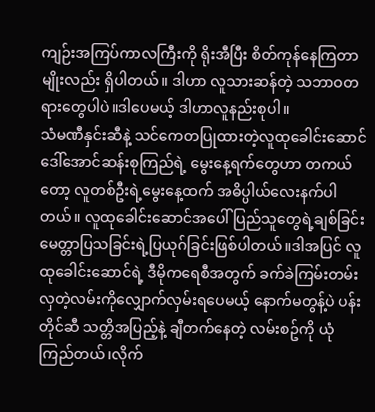ကျဉ်းအကြပ်ကာလကြီးကို ရိုးအီပြီး စိတ်ကုန်နေကြတာမျိုးလည်း ရှိပါတယ်။ ဒါဟာ လူသားဆန်တဲ့ သဘာဝတရားတွေပါပဲ။ဒါပေမယ့် ဒါဟာလူနည်းစုပါ။
သံမဏီနှင်းဆီနဲ့ သင်ကေတပြုထားတဲ့လူထုခေါင်းဆောင် ဒေါ်အောင်ဆန်းစုကြည်ရဲ့ မွေးနေ့ရက်တွေဟာ တကယ်တော့ လူတစ်ဦးရဲ့မွေးနေ့ထက် အဓိပ္ပါယ်လေးနက်ပါတယ်။ လူထုခေါင်းဆောင်အပေါ် ပြည်သူတွေရဲ့ချစ်ခြင်းမေတ္တာပြသခြင်းရဲ့ပြယုဂ်ခြင်းဖြစ်ပါတယ်။ဒါအပြင် လူထုခေါင်းဆောင်ရဲ့ ဒီမိုကရေစီအတွက် ခက်ခဲကြမ်းတမ်းလှတဲ့လမ်းကိုလျှောက်လှမ်းရပေမယ့် နောက်မတွန့်ပဲ ပန်းတိုင်ဆီ သတ္တိအပြည့်နဲ့ ချီတက်နေတဲ့ လမ်းစဥ်ကို ယုံကြည်တယ်၊လိုက်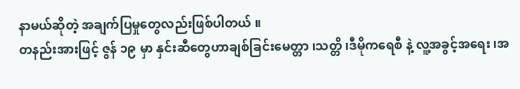နာမယ်ဆိုတဲ့ အချက်ပြမှုတွေလည်းဖြစ်ပါတယ် ။
တနည်းအားဖြင့် ဇွန် ၁၉ မှာ နှင်းဆီတွေဟာချစ်ခြင်းမေတ္တာ ၊သတ္တိ ၊ဒီမိုကရေစီ နဲ့ လူ့အခွင့်အရေး ၊အ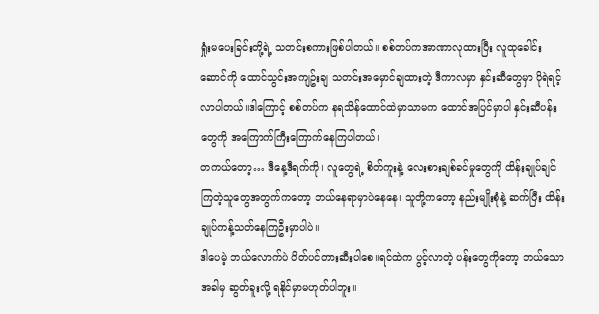ရှုံးမပေးခြင်းတို့ရဲ့ သတင်းစကားဖြစ်ပါတယ်။ စစ်တပ်ကအာဏာလုထားပြီး လူထုခေါင်းဆောင်ကို ထောင်သွင်းအကျဥ်းချ သတင်းအမှောင်ချထားတဲ့ ဒီကာလမှာ နှင်းဆီတွေမှာ ပိုရဲရင့်လာပါတယ်။ဒါကြောင့် စစ်တပ်က နရသိန်ထောင်ထဲမှာသာမက ထောင်အပြင်မှာပါ နှင်းဆီပန်းတွေကို အကြောက်ကြီးကြောက်နေကြပါတယ်၊
တကယ်တော့… ဒီနေ့ဒီရက်ကို၊ လူတွေရဲ့ စိတ်ကူးနဲ့ လေးစားချစ်ခင်မှုတွေကို ထိန်းချုပ်ချင်ကြတဲ့သူတွေအတွက်ကတော့ ဘယ်နေရာမှာပဲနေနေ၊ သူတို့ကတော့ နည်းမျိုးစုံနဲ့ ဆက်ပြီး ထိန်းချုပ်ကန့်သတ်နေကြဦးမှာပါပဲ။
ဒါပေမဲ့ ဘယ်လောက်ပဲ ပိတ်ပင်တားဆီးပါစေ။ရင်ထဲက ပွင့်လာတဲ့ ပန်းတွေကိုတော့ ဘယ်သောအခါမှ ဆွတ်ခူးလို့ ရနိုင်မှာမဟုတ်ပါဘူး။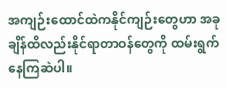အကျဉ်းထောင်ထဲကနိုင်ကျဉ်းတွေဟာ အခုချိန်ထိလည်းနိုင်ရာတာဝန်တွေကို ထမ်းရွက်နေကြဆဲပါ။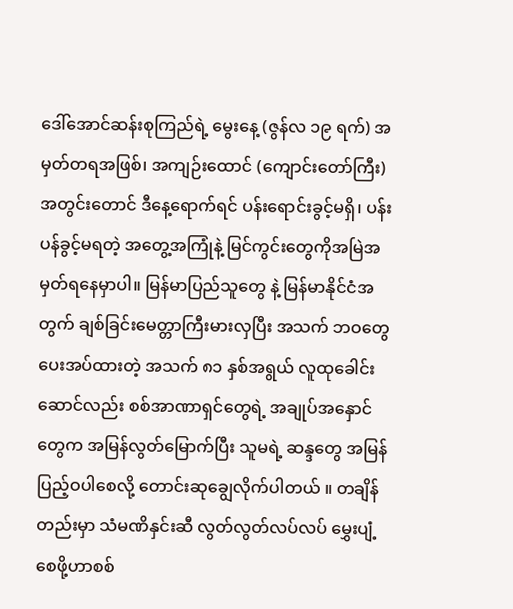ဒေါ်အောင်ဆန်းစုကြည်ရဲ့ မွေးနေ့ (ဇွန်လ ၁၉ ရက်) အမှတ်တရအဖြစ်၊ အကျဉ်းထောင် (ကျောင်းတော်ကြီး) အတွင်းတောင် ဒီနေ့ရောက်ရင် ပန်းရောင်းခွင့်မရှိ၊ ပန်းပန်ခွင့်မရတဲ့ အတွေ့အကြုံနဲ့ မြင်ကွင်းတွေကိုအမြဲအမှတ်ရနေမှာပါ။ မြန်မာပြည်သူတွေ နဲ့ မြန်မာနိုင်ငံအတွက် ချစ်ခြင်းမေတ္တာကြီးမားလှပြီး အသက် ဘဝတွေပေးအပ်ထားတဲ့ အသက် ၈၁ နှစ်အရွယ် လူထုခေါင်းဆောင်လည်း စစ်အာဏာရှင်တွေရဲ့ အချုပ်အနှောင်တွေက အမြန်လွတ်မြောက်ပြီး သူမရဲ့ ဆန္ဒတွေ အမြန်ပြည့်ဝပါစေလို့ တောင်းဆုချွေလိုက်ပါတယ် ။ တချိန်တည်းမှာ သံမဏိနှင်းဆီ လွတ်လွတ်လပ်လပ် မွှေးပျံ့စေဖို့ဟာစစ်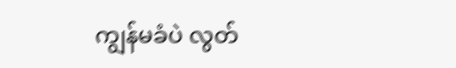ကျွန်မခံပဲ လွတ်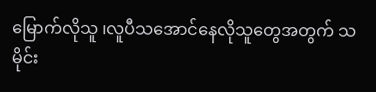မြောက်လိုသူ ၊လူပီသအောင်နေလိုသူတွေအတွက် သမိုင်း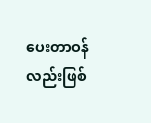ပေးတာဝန်လည်းဖြစ်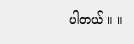ပါတယ် ။ ။